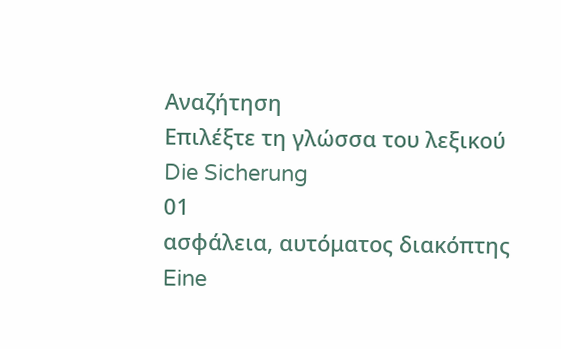Αναζήτηση
Επιλέξτε τη γλώσσα του λεξικού
Die Sicherung
01
ασφάλεια, αυτόματος διακόπτης
Eine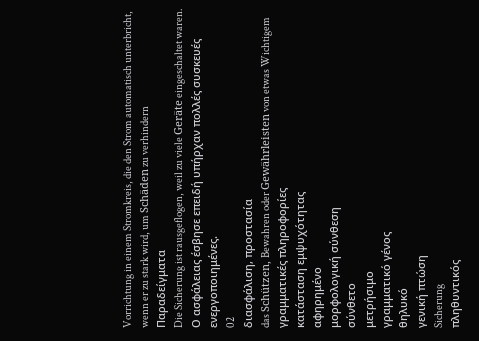Vorrichtung in einem Stromkreis, die den Strom automatisch unterbricht, wenn er zu stark wird, um Schäden zu verhindern
Παραδείγματα
Die Sicherung ist rausgeflogen, weil zu viele Geräte eingeschaltet waren.
Ο ασφάλειας έσβησε επειδή υπήρχαν πολλές συσκευές ενεργοποιημένες.
02
διασφάλιση, προστασία
das Schützen, Bewahren oder Gewährleisten von etwas Wichtigem
γραμματικές πληροφορίες
κατάσταση εμψυχότητας
αφηρημένο
μορφολογική σύνθεση
σύνθετο
μετρήσιμο
γραμματικό γένος
θηλυκό
γενική πτώση
Sicherung
πληθυντικός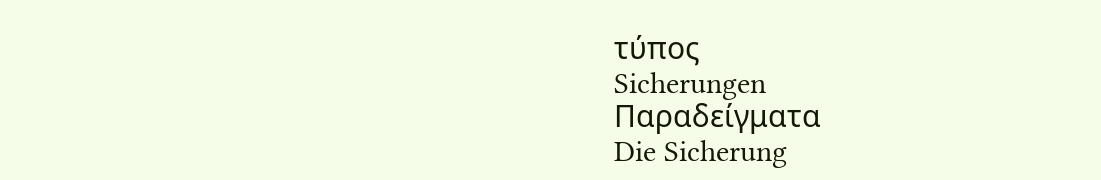τύπος
Sicherungen
Παραδείγματα
Die Sicherung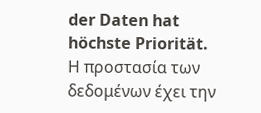der Daten hat höchste Priorität.
Η προστασία των δεδομένων έχει την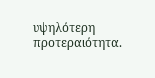υψηλότερη προτεραιότητα.